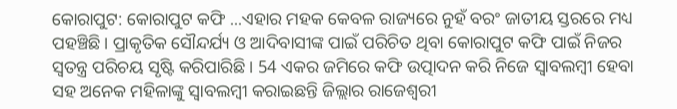କୋରାପୁଟ: କୋରାପୁଟ କଫି ...ଏହାର ମହକ କେବଳ ରାଜ୍ୟରେ ନୁହଁ ବରଂ ଜାତୀୟ ସ୍ତରରେ ମଧ୍ୟ ପହଞ୍ଚିଛି। ପ୍ରାକୃତିକ ସୌନ୍ଦର୍ଯ୍ୟ ଓ ଆଦିବାସୀଙ୍କ ପାଇଁ ପରିଚିତ ଥିବା କୋରାପୁଟ କଫି ପାଇଁ ନିଜର ସ୍ବତନ୍ତ୍ର ପରିଚୟ ସୃଷ୍ଟି କରିପାରିଛି । 54 ଏକର ଜମିରେ କଫି ଉତ୍ପାଦନ କରି ନିଜେ ସ୍ବାବଲମ୍ବୀ ହେବା ସହ ଅନେକ ମହିଳାଙ୍କୁ ସ୍ବାବଲମ୍ବୀ କରାଇଛନ୍ତି ଜିଲ୍ଲାର ରାଜେଶ୍ୱରୀ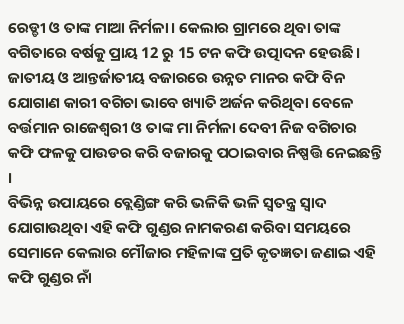ରେଡ୍ଡୀ ଓ ତାଙ୍କ ମାଆ ନିର୍ମଳା। କେଲାର ଗ୍ରାମରେ ଥିବା ତାଙ୍କ ବଗିତାରେ ବର୍ଷକୁ ପ୍ରାୟ 12 ରୁ 15 ଟନ କଫି ଉତ୍ପାଦନ ହେଉଛି। ଜାତୀୟ ଓ ଆନ୍ତର୍ଜାତୀୟ ବଜାରରେ ଉନ୍ନତ ମାନର କଫି ବିନ ଯୋଗାଣ କାରୀ ବଗିଚା ଭାବେ ଖ୍ୟାତି ଅର୍ଜନ କରିଥିବା ବେଳେ ବର୍ତ୍ତମାନ ରାଜେଶ୍ୱରୀ ଓ ତାଙ୍କ ମା ନିର୍ମଳା ଦେବୀ ନିଜ ବଗିଚାର କଫି ଫଳକୁ ପାଉଡର କରି ବଜାରକୁ ପଠାଇବାର ନିଷ୍ପତ୍ତି ନେଇଛନ୍ତି ।
ବିଭିନ୍ନ ଉପାୟରେ ବ୍ଲେଣ୍ଡିଙ୍ଗ କରି ଭଳିକି ଭଳି ସ୍ୱତନ୍ତ୍ର ସ୍ୱାଦ ଯୋଗାଉଥିବା ଏହି କଫି ଗୁଣ୍ଡର ନାମକରଣ କରିବା ସମୟରେ ସେମାନେ କେଲାର ମୌଜାର ମହିଳାଙ୍କ ପ୍ରତି କୃତଜ୍ଞତା ଜଣାଇ ଏହି କଫି ଗୁଣ୍ଡର ନାଁ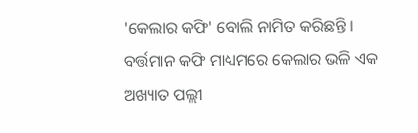'କେଲାର କଫି' ବୋଲି ନାମିତ କରିଛନ୍ତି । ବର୍ତ୍ତମାନ କଫି ମାଧ୍ୟମରେ କେଲାର ଭଳି ଏକ ଅଖ୍ୟାତ ପଲ୍ଲୀ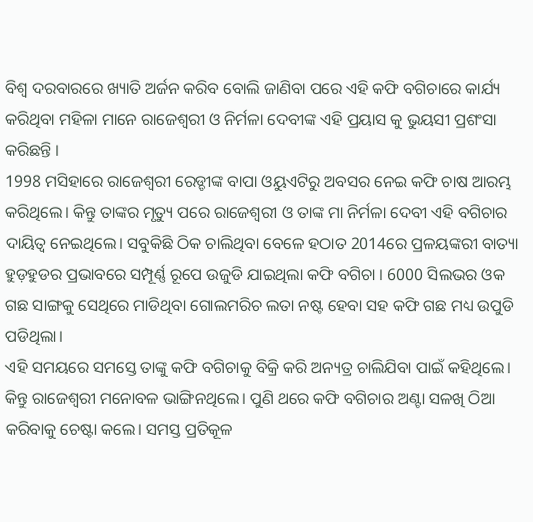ବିଶ୍ବ ଦରବାରରେ ଖ୍ୟାତି ଅର୍ଜନ କରିବ ବୋଲି ଜାଣିବା ପରେ ଏହି କଫି ବଗିଚାରେ କାର୍ଯ୍ୟ କରିଥିବା ମହିଳା ମାନେ ରାଜେଶ୍ୱରୀ ଓ ନିର୍ମଳା ଦେବୀଙ୍କ ଏହି ପ୍ରୟାସ କୁ ଭୁୟସୀ ପ୍ରଶଂସା କରିଛନ୍ତି ।
1998 ମସିହାରେ ରାଜେଶ୍ୱରୀ ରେଡ୍ଡୀଙ୍କ ବାପା ଓୟୁଏଟିରୁ ଅବସର ନେଇ କଫି ଚାଷ ଆରମ୍ଭ କରିଥିଲେ। କିନ୍ତୁ ତାଙ୍କର ମୃତ୍ୟୁ ପରେ ରାଜେଶ୍ୱରୀ ଓ ତାଙ୍କ ମା ନିର୍ମଳା ଦେବୀ ଏହି ବଗିଚାର ଦାୟିତ୍ବ ନେଇଥିଲେ। ସବୁକିଛି ଠିକ ଚାଲିଥିବା ବେଳେ ହଠାତ 2014ରେ ପ୍ରଳୟଙ୍କରୀ ବାତ୍ୟା ହୁଡ଼ହୁଡର ପ୍ରଭାବରେ ସମ୍ପୂର୍ଣ୍ଣ ରୂପେ ଉଜୁଡି ଯାଇଥିଲା କଫି ବଗିଚା । 6000 ସିଲଭର ଓକ ଗଛ ସାଙ୍ଗକୁ ସେଥିରେ ମାଡିଥିବା ଗୋଲମରିଚ ଲତା ନଷ୍ଟ ହେବା ସହ କଫି ଗଛ ମଧ୍ୟ ଉପୁଡି ପଡିଥିଲା।
ଏହି ସମୟରେ ସମସ୍ତେ ତାଙ୍କୁ କଫି ବଗିଚାକୁ ବିକ୍ରି କରି ଅନ୍ୟତ୍ର ଚାଲିଯିବା ପାଇଁ କହିଥିଲେ। କିନ୍ତୁ ରାଜେଶ୍ୱରୀ ମନୋବଳ ଭାଙ୍ଗିନଥିଲେ। ପୁଣି ଥରେ କଫି ବଗିଚାର ଅଣ୍ଟା ସଳଖି ଠିଆ କରିବାକୁ ଚେଷ୍ଟା କଲେ। ସମସ୍ତ ପ୍ରତିକୂଳ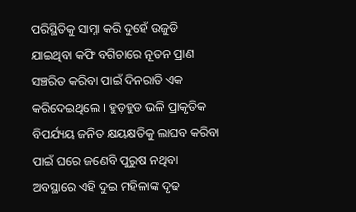ପରିସ୍ଥିତିକୁ ସାମ୍ନା କରି ଦୁହେଁ ଉଜୁଡି ଯାଇଥିବା କଫି ବଗିଚାରେ ନୂତନ ପ୍ରାଣ ସଞ୍ଚରିତ କରିବା ପାଇଁ ଦିନରାତି ଏକ କରିଦେଇଥିଲେ । ହୁଡ଼ହୁଡ ଭଳି ପ୍ରାକୃତିକ ବିପର୍ଯ୍ୟୟ ଜନିତ କ୍ଷୟକ୍ଷତିକୁ ଲାଘବ କରିବା ପାଇଁ ଘରେ ଜଣେବି ପୁରୁଷ ନଥିବା ଅବସ୍ଥାରେ ଏହି ଦୁଇ ମହିଳାଙ୍କ ଦୃଢ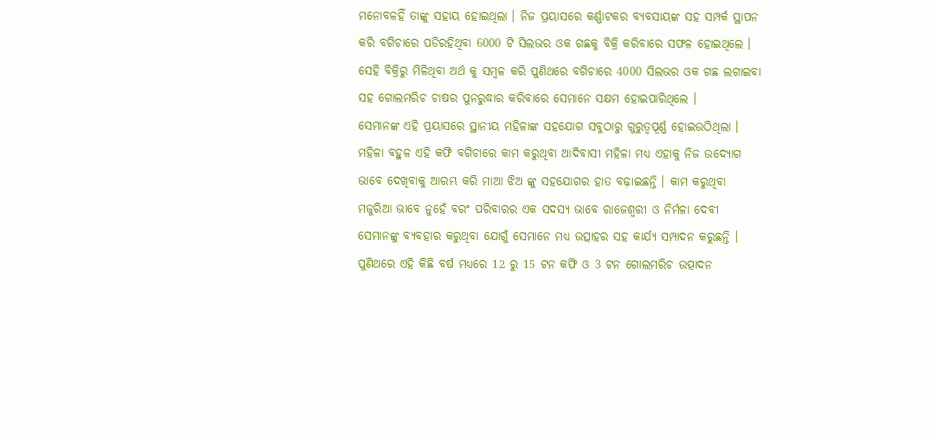ମନୋବଳହିଁ ତାଙ୍କୁ ସହାୟ ହୋଇଥିଲା । ନିଜ ପ୍ରୟାସରେ କର୍ଣ୍ଣାଟକର ବ୍ୟବସାୟଙ୍କ ସହ ସମ୍ପର୍କ ସ୍ଥାପନ କରି ବଗିଚାରେ ପଡିରହିଥିବା 6000 ଟି ସିଲଭର ଓକ ଗଛକୁ ବିକ୍ରି କରିବାରେ ସଫଳ ହୋଇଥିଲେ । ସେହି ବିକ୍ରିରୁ ମିଳିଥିବା ଅର୍ଥ କୁ ସମ୍ବଳ କରି ପୁଣିଥରେ ବଗିଚାରେ 4000 ସିଲଭର ଓକ ଗଛ ଲଗାଇବା ସହ ଗୋଲମରିଚ ଚାଷର ପୁନରୁଦ୍ଧାର କରିବାରେ ସେମାନେ ସକ୍ଷମ ହୋଇପାରିଥିଲେ ।
ସେମାନଙ୍କ ଏହି ପ୍ରୟାସରେ ସ୍ଥାନୀୟ ମହିଳାଙ୍କ ସହଯୋଗ ସବୁଠାରୁ ଗୁରୁତ୍ୱପୂର୍ଣ୍ଣ ହୋଇଉଠିଥିଲା । ମହିଳା ବହୁଳ ଏହି କଫି ବଗିଚାରେ କାମ କରୁଥିବା ଆଦିବାସୀ ମହିଳା ମଧ୍ୟ ଏହାକୁ ନିଜ ଉଦ୍ୟୋଗ ଭାବେ ଦେଖିବାକୁ ଆରମ୍ଭ କରି ମାଆ ଝିଅ ଙ୍କୁ ସହଯୋଗର ହାତ ବଢ଼ାଇଛନ୍ତି । କାମ କରୁଥିବା ମଜୁରିଆ ଭାବେ ନୁହେଁ ବରଂ ପରିବାରର ଏକ ସଦସ୍ୟ ଭାବେ ରାଜେଶ୍ୱରୀ ଓ ନିର୍ମଳା ଦେବୀ ସେମାନଙ୍କୁ ବ୍ୟବହାର କରୁଥିବା ଯୋଗୁଁ ସେମାନେ ମଧ୍ୟ ଉତ୍ସାହର ସହ କାର୍ଯ୍ୟ ସମ୍ପାଦନ କରୁଛନ୍ତି ।
ପୁଣିଥରେ ଏହି କିଛି ବର୍ଷ ମଧ୍ୟରେ 12 ରୁ 15 ଟନ କଫି ଓ 3 ଟନ ଗୋଲମରିଚ ଉତ୍ପାଦନ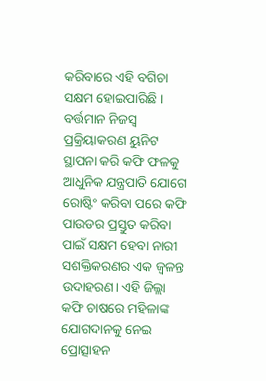କରିବାରେ ଏହି ବଗିଚା ସକ୍ଷମ ହୋଇପାରିଛି । ବର୍ତ୍ତମାନ ନିଜସ୍ୱ ପ୍ରକ୍ରିୟାକରଣ ୟୁନିଟ ସ୍ଥାପନା କରି କଫି ଫଳକୁ ଆଧୁନିକ ଯନ୍ତ୍ରପାତି ଯୋଗେ ରୋଷ୍ଟିଂ କରିବା ପରେ କଫି ପାଉଡର ପ୍ରସ୍ତୁତ କରିବା ପାଇଁ ସକ୍ଷମ ହେବା ନାରୀ ସଶକ୍ତିକରଣର ଏକ ଜ୍ୱଳନ୍ତ ଉଦାହରଣ। ଏହି ଜିଲ୍ଲା କଫି ଚାଷରେ ମହିଳାଙ୍କ ଯୋଗଦାନକୁ ନେଇ ପ୍ରୋତ୍ସାହନ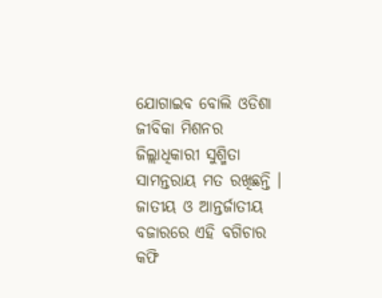ଯୋଗାଇବ ବୋଲି ଓଡିଶା ଜୀବିକା ମିଶନର ଜିଲ୍ଲାଧିକାରୀ ସୁଶ୍ମିତା ସାମନ୍ତରାୟ ମତ ରଖିଛନ୍ତି ।
ଜାତୀୟ ଓ ଆନ୍ତର୍ଜାତୀୟ ବଜାରରେ ଏହି ବଗିଚାର କଫି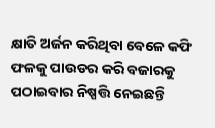କ୍ଷାତି ଅର୍ଜନ କରିଥିବା ବେଳେ କଫି ଫଳକୁ ପାଉଡର କରି ବଜାରକୁ ପଠାଇବାର ନିଷ୍ପତ୍ତି ନେଇଛନ୍ତି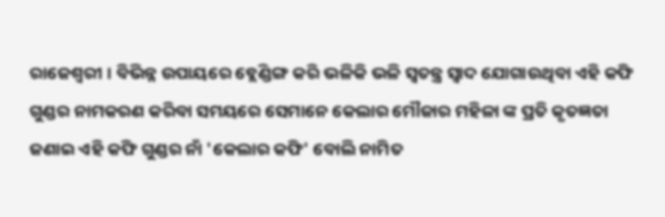ରାଜେଶ୍ୱରୀ । ବିଭିନ୍ନ ଉପାୟରେ ବ୍ଲେଣ୍ଡିଙ୍ଗ କରି ଭଳିକି ଭଳି ସ୍ୱତନ୍ତ୍ର ସ୍ୱାଦ ଯୋଗାଉଥିବା ଏହି କଫି ଗୁଣ୍ଡର ନାମକରଣ କରିବା ସମୟରେ ସେମାନେ କେଲାର ମୌଜାର ମହିଳା ଙ୍କ ପ୍ରତି କୃତଜ୍ଞତା ଜଣାଇ ଏହି କଫି ଗୁଣ୍ଡର ନାଁ 'କେଲାର କଫି' ବୋଲି ନାମିତ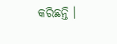କରିଛନ୍ତି ।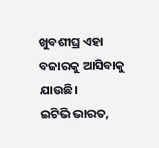ଖୁବଶୀଘ୍ର ଏହା ବଜାରକୁ ଆସିବାକୁ ଯାଉଛି।
ଇଟିଭି ଭାରତ,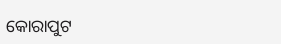କୋରାପୁଟ